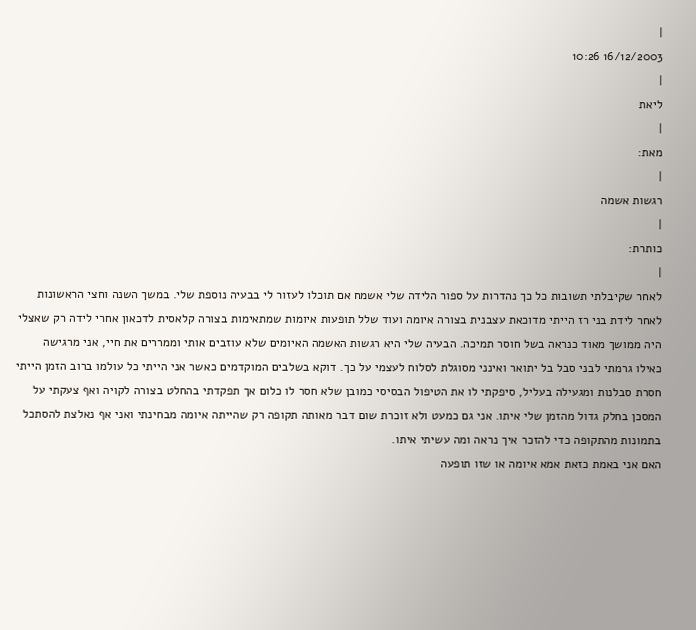|
16/12/2003 10:26
|
ליאת
|
מאת:
|
רגשות אשמה
|
כותרת:
|
לאחר שקיבלתי תשובות כל כך נהדרות על ספור הלידה שלי אשמח אם תוכלו לעזור לי בבעיה נוספת שלי. במשך השנה וחצי הראשונות לאחר לידת בני רז הייתי מדוכאת עצבנית בצורה איומה ועוד שלל תופעות איומות שמתאימות בצורה קלאסית לדכאון אחרי לידה רק שאצלי היה ממושך מאוד כנראה בשל חוסר תמיכה. הבעיה שלי היא רגשות האשמה האיומים שלא עוזבים אותי וממררים את חיי, אני מרגישה כאילו גרמתי לבני סבל בל יתואר ואינני מסוגלת לסלוח לעצמי על כך. דוקא בשלבים המוקדמים כאשר אני הייתי כל עולמו ברוב הזמן הייתי חסרת סבלנות ומגעילה בעליל, סיפקתי לו את הטיפול הבסיסי כמובן שלא חסר לו כלום אך תפקדתי בהחלט בצורה לקויה ואף צעקתי על המסכן בחלק גדול מהזמן שלי איתו. אני גם כמעט ולא זוכרת שום דבר מאותה תקופה רק שהייתה איומה מבחינתי ואני אף נאלצת להסתכל בתמונות מהתקופה כדי להזכר איך נראה ומה עשיתי איתו.
האם אני באמת כזאת אמא איומה או שזו תופעה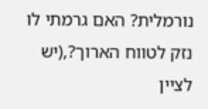נורמלית? האם גרמתי לו נזק לטווח הארוך?,(יש לציין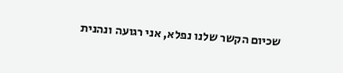שכיום הקשר שלנו נפלא, אני רגועה ונהנית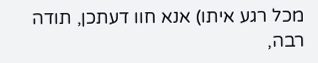מכל רגע איתו) אנא חוו דעתכן, תודה רבה,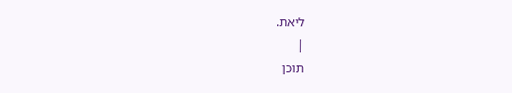ליאת.
|
תוכן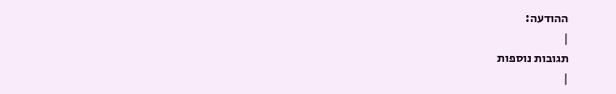ההודעה:
|
תגובות נוספות
|